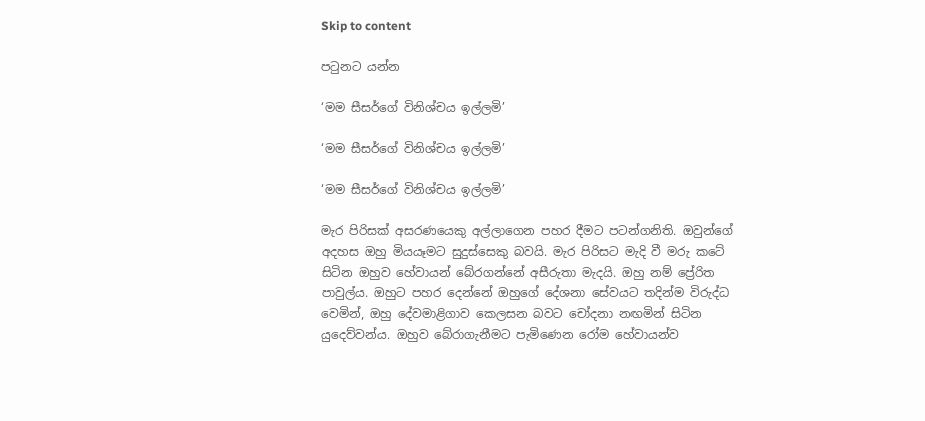Skip to content

පටුනට යන්න

‘මම සීසර්ගේ විනිශ්චය ඉල්ලමි’

‘මම සීසර්ගේ විනිශ්චය ඉල්ලමි’

‘මම සීසර්ගේ විනිශ්චය ඉල්ලමි’

මැර පිරිසක් අසරණයෙකු අල්ලාගෙන පහර දීමට පටන්ගනිති. ඔවුන්ගේ අදහස ඔහු මියයෑමට සුදුස්සෙකු බවයි. මැර පිරිසට මැදි වී මරු කටේ සිටින ඔහුව හේවායන් බේරගන්නේ අසීරුතා මැදයි. ඔහු නම් ප්‍රේරිත පාවුල්ය. ඔහුට පහර දෙන්නේ ඔහුගේ දේශනා සේවයට තදින්ම විරුද්ධ වෙමින්, ඔහු දේවමාළිගාව කෙලසන බවට චෝදනා නඟමින් සිටින යුදෙව්වන්ය. ඔහුව බේරාගැනීමට පැමිණෙන රෝම හේවායන්ව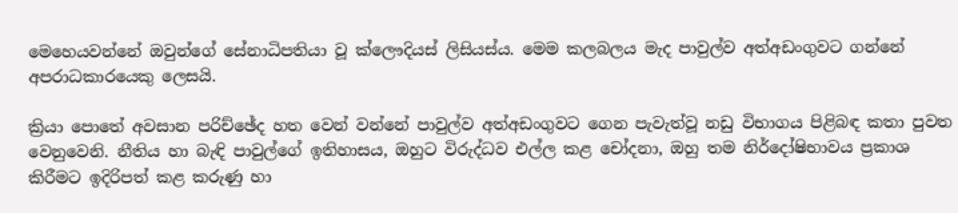මෙහෙයවන්නේ ඔවුන්ගේ සේනාධිපතියා වූ ක්ලෞදියස් ලිසියස්ය. මෙම කලබලය මැද පාවුල්ව අත්අඩංගුවට ගන්නේ අපරාධකාරයෙකු ලෙසයි.

ක්‍රියා පොතේ අවසාන පරිච්ඡේද හත වෙන් වන්නේ පාවුල්ව අත්අඩංගුවට ගෙන පැවැත්වූ නඩු විභාගය පිළිබඳ කතා පුවත වෙනුවෙනි. නීතිය හා බැඳි පාවුල්ගේ ඉතිහාසය, ඔහුට විරුද්ධව එල්ල කළ චෝදනා, ඔහු තම නිර්දෝෂිභාවය ප්‍රකාශ කිරීමට ඉදිරිපත් කළ කරුණු හා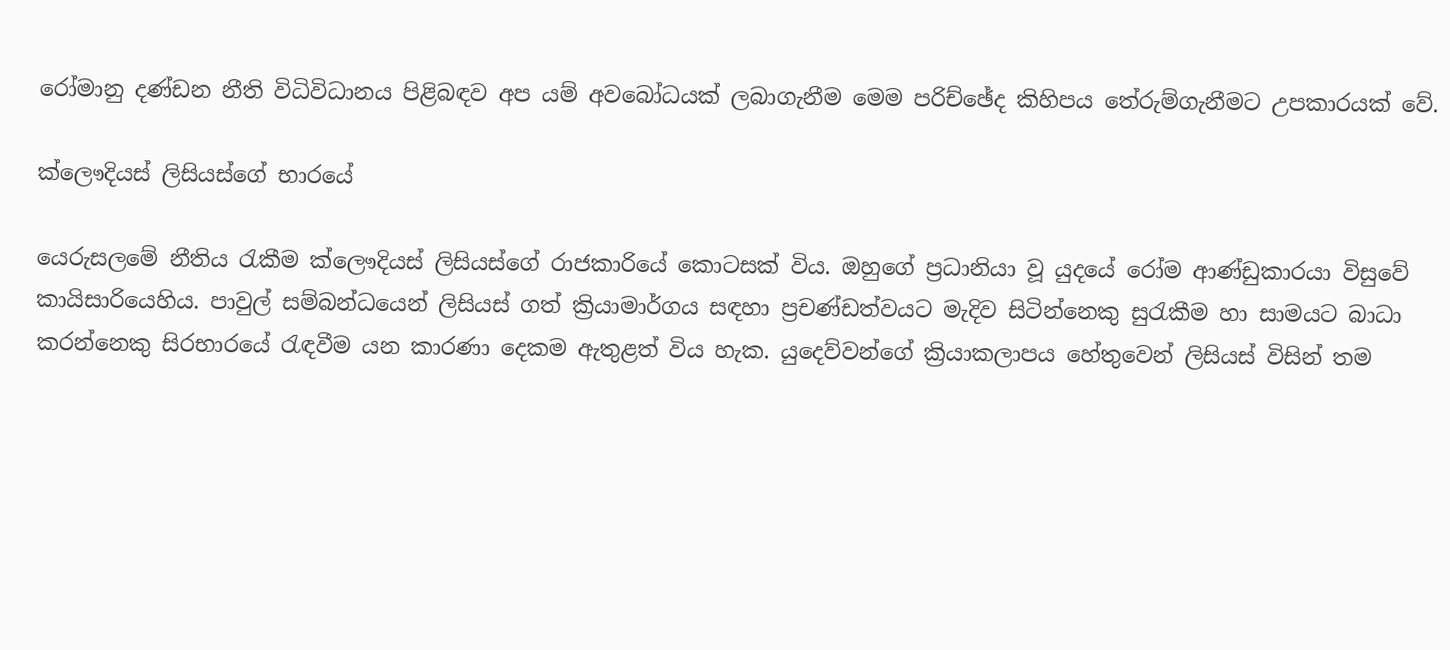රෝමානු දණ්ඩන නීති විධිවිධානය පිළිබඳව අප යම් අවබෝධයක් ලබාගැනීම මෙම පරිච්ඡේද කිහිපය තේරුම්ගැනීමට උපකාරයක් වේ.

ක්ලෞදියස් ලිසියස්ගේ භාරයේ

යෙරුසලමේ නීතිය රැකීම ක්ලෞදියස් ලිසියස්ගේ රාජකාරියේ කොටසක් විය. ඔහුගේ ප්‍රධානියා වූ යුදයේ රෝම ආණ්ඩුකාරයා විසුවේ කායිසාරියෙහිය. පාවුල් සම්බන්ධයෙන් ලිසියස් ගත් ක්‍රියාමාර්ගය සඳහා ප්‍රචණ්ඩත්වයට මැදිව සිටින්නෙකු සුරැකීම හා සාමයට බාධා කරන්නෙකු සිරභාරයේ රැඳවීම යන කාරණා දෙකම ඇතුළත් විය හැක. යුදෙව්වන්ගේ ක්‍රියාකලාපය හේතුවෙන් ලිසියස් විසින් තම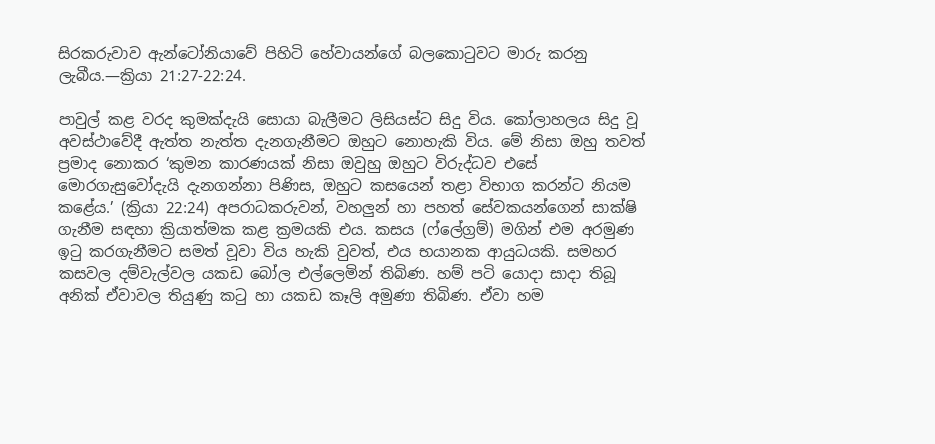සිරකරුවාව ඇන්ටෝනියාවේ පිහිටි හේවායන්ගේ බලකොටුවට මාරු කරනු ලැබීය.—ක්‍රියා 21:27-22:24.

පාවුල් කළ වරද කුමක්දැයි සොයා බැලීමට ලිසියස්ට සිදු විය. කෝලාහලය සිදු වූ අවස්ථාවේදී ඇත්ත නැත්ත දැනගැනීමට ඔහුට නොහැකි විය. මේ නිසා ඔහු තවත් ප්‍රමාද නොකර ‘කුමන කාරණයක් නිසා ඔවුහු ඔහුට විරුද්ධව එසේ මොරගැසුවෝදැයි දැනගන්නා පිණිස, ඔහුට කසයෙන් තළා විභාග කරන්ට නියම කළේය.’ (ක්‍රියා 22:24) අපරාධකරුවන්, වහලුන් හා පහත් සේවකයන්ගෙන් සාක්ෂි ගැනීම සඳහා ක්‍රියාත්මක කළ ක්‍රමයකි එය. කසය (ෆ්ලේග්‍රම්) මගින් එම අරමුණ ඉටු කරගැනීමට සමත් වූවා විය හැකි වුවත්, එය භයානක ආයුධයකි. සමහර කසවල දම්වැල්වල යකඩ බෝල එල්ලෙමින් තිබිණ. හම් පටි යොදා සාදා තිබූ අනික් ඒවාවල තියුණු කටු හා යකඩ කෑලි අමුණා තිබිණ. ඒවා හම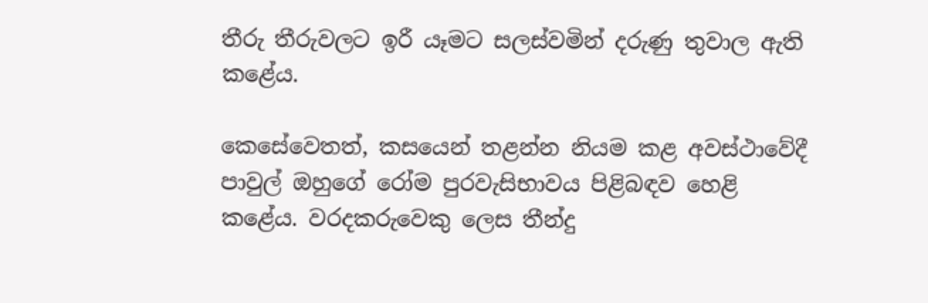තීරු තීරුවලට ඉරී යෑමට සලස්වමින් දරුණු තුවාල ඇති කළේය.

කෙසේවෙතත්, කසයෙන් තළන්න නියම කළ අවස්ථාවේදී පාවුල් ඔහුගේ රෝම පුරවැසිභාවය පිළිබඳව හෙළි කළේය. වරදකරුවෙකු ලෙස තීන්දු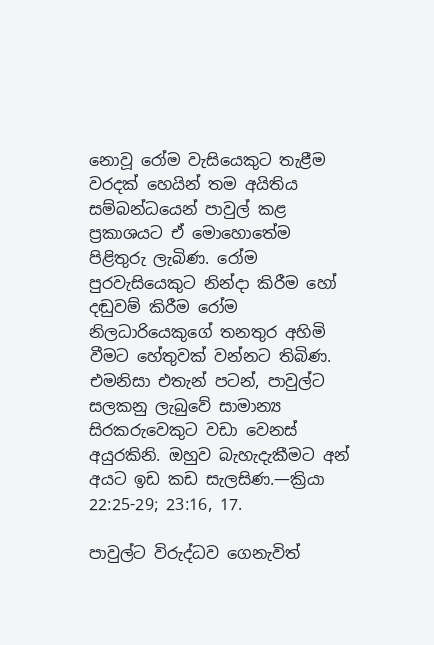නොවූ රෝම වැසියෙකුට තැළීම වරදක් හෙයින් තම අයිතිය සම්බන්ධයෙන් පාවුල් කළ ප්‍රකාශයට ඒ මොහොතේම පිළිතුරු ලැබිණ. රෝම පුරවැසියෙකුට නින්දා කිරීම හෝ දඬුවම් කිරීම රෝම නිලධාරියෙකුගේ තනතුර අහිමි වීමට හේතුවක් වන්නට තිබිණ. එමනිසා එතැන් පටන්, පාවුල්ට සලකනු ලැබුවේ සාමාන්‍ය සිරකරුවෙකුට වඩා වෙනස් අයුරකිනි. ඔහුව බැහැදැකීමට අන් අයට ඉඩ කඩ සැලසිණ.—ක්‍රියා 22:25-29; 23:16, 17.

පාවුල්ට විරුද්ධව ගෙනැවිත්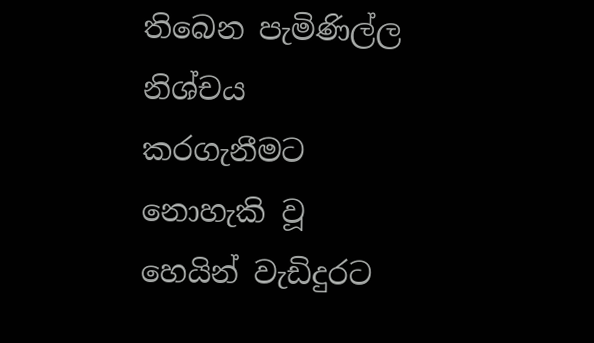තිබෙන පැමිණිල්ල නිශ්චය කරගැනීමට නොහැකි වූ හෙයින් වැඩිදුරට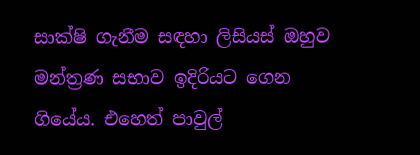සාක්ෂි ගැනීම සඳහා ලිසියස් ඔහුව මන්ත්‍රණ සභාව ඉදිරියට ගෙන ගියේය. එහෙත් පාවුල්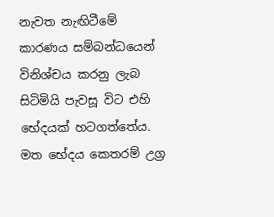නැවත නැඟිටීමේ කාරණය සම්බන්ධයෙන් විනිශ්චය කරනු ලැබ සිටිමියි පැවසූ විට එහි භේදයක් හටගත්තේය. මත භේදය කෙතරම් උග්‍ර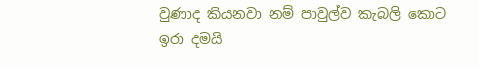වුණාද කියනවා නම් පාවුල්ව කැබලි කොට ඉරා දමයි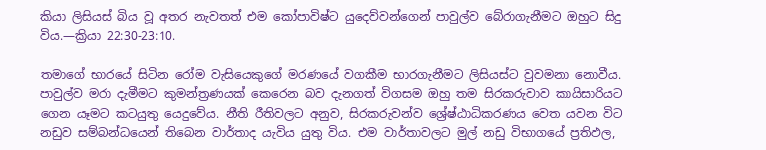කියා ලිසියස් බිය වූ අතර නැවතත් එම කෝපාවිෂ්ට යුදෙව්වන්ගෙන් පාවුල්ව බේරාගැනීමට ඔහුට සිදු විය.—ක්‍රියා 22:30-23:10.

තමාගේ භාරයේ සිටින රෝම වැසියෙකුගේ මරණයේ වගකීම භාරගැනීමට ලිසියස්ට වුවමනා නොවීය. පාවුල්ව මරා දැමීමට කුමන්ත්‍රණයක් කෙරෙන බව දැනගත් විගසම ඔහු තම සිරකරුවාව කායිසාරියට ගෙන යෑමට කටයුතු යෙදුවේය. නීති රීතිවලට අනුව, සිරකරුවන්ව ශ්‍රේෂ්ඨාධිකරණය වෙත යවන විට නඩුව සම්බන්ධයෙන් තිබෙන වාර්තාද යැවිය යුතු විය. එම වාර්තාවලට මුල් නඩු විභාගයේ ප්‍රතිඵල,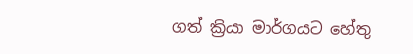ගත් ක්‍රියා මාර්ගයට හේතු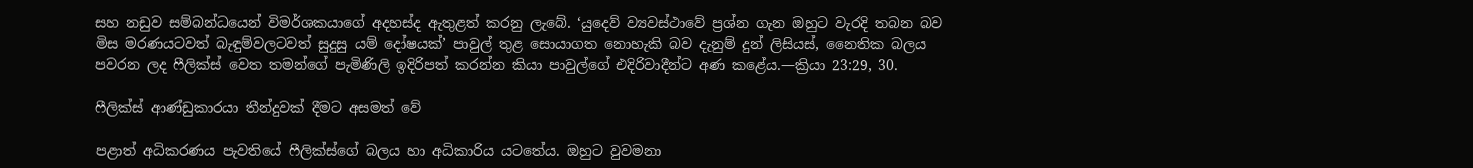සහ නඩුව සම්බන්ධයෙන් විමර්ශකයාගේ අදහස්ද ඇතුළත් කරනු ලැබේ. ‘යුදෙව් ව්‍යවස්ථාවේ ප්‍රශ්න ගැන ඔහුට වැරදි තබන බව මිස මරණයටවත් බැඳුම්වලටවත් සුදුසු යම් දෝෂයක්’ පාවුල් තුළ සොයාගත නොහැකි බව දැනුම් දුන් ලිසියස්, නෛතික බලය පවරන ලද ෆීලික්ස් වෙත තමන්ගේ පැමිණිලි ඉදිරිපත් කරන්න කියා පාවුල්ගේ එදිරිවාදීන්ට අණ කළේය.—ක්‍රියා 23:29, 30.

ෆීලික්ස් ආණ්ඩුකාරයා තීන්දුවක් දීමට අසමත් වේ

පළාත් අධිකරණය පැවතියේ ෆීලික්ස්ගේ බලය හා අධිකාරිය යටතේය. ඔහුට වුවමනා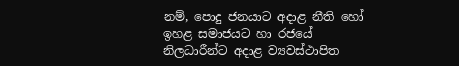නම්, පොදු ජනයාට අදාළ නීති හෝ ඉහළ සමාජයට හා රජයේ නිලධාරීන්ට අදාළ ව්‍යවස්ථාපිත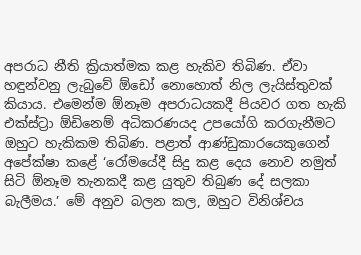අපරාධ නීති ක්‍රියාත්මක කළ හැකිව තිබිණ. ඒවා හඳුන්වනු ලැබුවේ ඕඩෝ නොහොත් නිල ලැයිස්තුවක් කියාය. එමෙන්ම ඕනෑම අපරාධයකදී පියවර ගත හැකි එක්ස්ට්‍රා ඕඩිනෙම් අධිකරණයද උපයෝගි කරගැනීමට ඔහුට හැකිකම තිබිණ. පළාත් ආණ්ඩුකාරයෙකුගෙන් අපේක්ෂා කළේ ‘රෝමයේදී සිදු කළ දෙය නොව නමුත් සිටි ඕනෑම තැනකදී කළ යුතුව තිබුණ දේ සලකා බැලීමය.’ මේ අනුව බලන කල, ඔහුට විනිශ්චය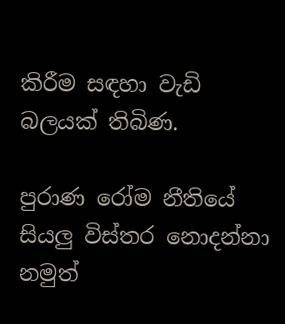කිරීම සඳහා වැඩි බලයක් තිබිණ.

පුරාණ රෝම නීතියේ සියලු විස්තර නොදන්නා නමුත්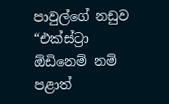පාවුල්ගේ නඩුව “එක්ස්ට්‍රා ඕඩිනෙම් නම් පළාත්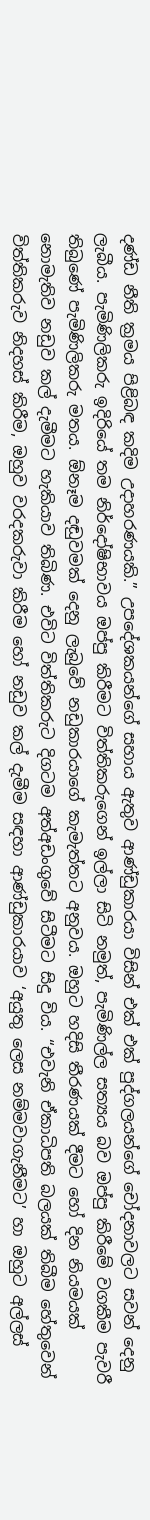දණ්ඩ නීති ක්‍රමය පිළිබඳ කදිම උදාහරණයකි.” උපදේශකයන්ගේ සහාය ඇතුව ආණ්ඩුකාරයා විසින් එක් එක් පුද්ගලයන්ගේ චෝදනාවලට සවන් දෙනු ලැබීය. පැමිණිලිකරු ඉදිරියේ තම නිර්දෝෂිභාවය ඔප්පු කිරීමට විත්තිකරුගෙන් ඉල්ලා සිටි නමුත්, පැමිණිල්ල සත්‍යය බව ඔප්පු කිරීමේ වගකීම පැවරී තිබුණේ පැමිණිලිකරු මතය. ඕනෑම දඬුවමක් දෙනු ලැබුවේ නඩුකාරයාගේ කැමැත්තට අනුවය. ඔහුට හදිසි තීරණයක් දීමට හෝ දින නියමයක් නොමැතිව නඩුව කල් දැමීමට හැකියාව තිබිණ. එවිට විත්තිකරුට දිගටම අත්අඩංගුවේ සිටීමට සිදු විය. “එවැනි ඒකාධිපති බලයක් තිබීම හේතුවෙන් විත්තිකරුව නිදහස් කිරීම, ඔහුව වරදකරුවා කිරීම හෝ නඩුව කල් දැමීම සඳහා ආණ්ඩුකාරයාව ‘අයුතු ලෙස නම්මවාගැනීමට’ හා ඔහුට අල්ලස්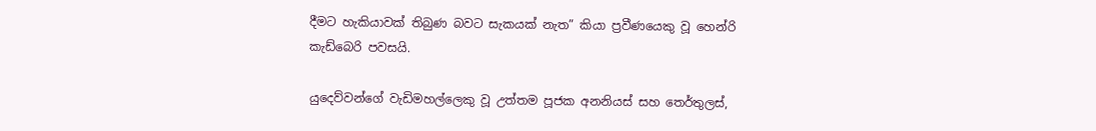දීමට හැකියාවක් තිබුණ බවට සැකයක් නැත” කියා ප්‍රවීණයෙකු වූ හෙන්රි කැඩ්බෙරි පවසයි.

යුදෙව්වන්ගේ වැඩිමහල්ලෙකු වූ උත්තම පූජක අනනියස් සහ තෙර්තුලස්,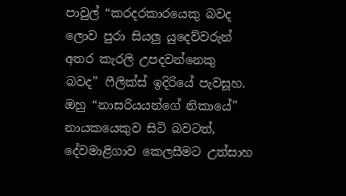පාවුල් “කරදරකාරයෙකු බවද ලොව පුරා සියලු යුදෙව්වරුන් අතර කැරලි උපදවන්නෙකු බවද” ෆීලික්ස් ඉදිරියේ පැවසූහ. ඔහු “නාසරියයන්ගේ නිකායේ” නායකයෙකුව සිටි බවටත්, දේවමාළිගාව කෙලසීමට උත්සාහ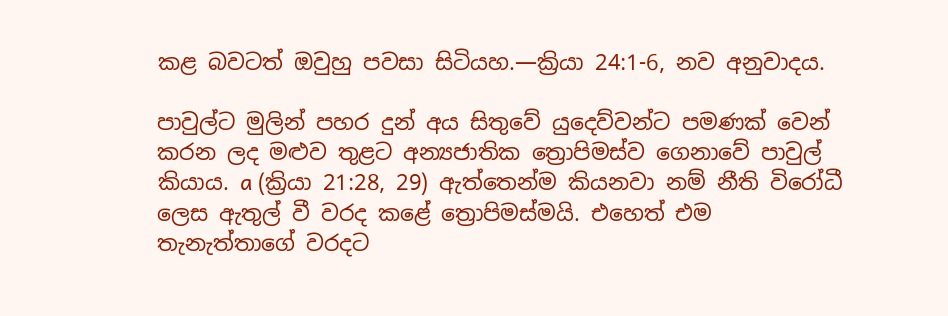කළ බවටත් ඔවුහු පවසා සිටියහ.—ක්‍රියා 24:1-6, නව අනුවාදය.

පාවුල්ට මුලින් පහර දුන් අය සිතුවේ යුදෙව්වන්ට පමණක් වෙන් කරන ලද මළුව තුළට අන්‍යජාතික ත්‍රොපිමස්ව ගෙනාවේ පාවුල් කියාය. a (ක්‍රියා 21:28, 29) ඇත්තෙන්ම කියනවා නම් නීති විරෝධී ලෙස ඇතුල් වී වරද කළේ ත්‍රොපිමස්මයි. එහෙත් එම තැනැත්තාගේ වරදට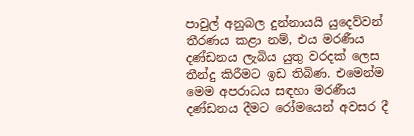පාවුල් අනුබල දුන්නායයි යුදෙව්වන් තීරණය කළා නම්, එය මරණීය දණ්ඩනය ලැබිය යුතු වරදක් ලෙස තීන්දු කිරීමට ඉඩ තිබිණ. එමෙන්ම මෙම අපරාධය සඳහා මරණීය දණ්ඩනය දීමට රෝමයෙන් අවසර දී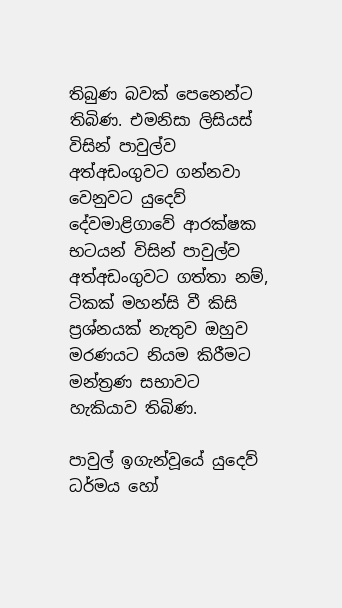තිබුණ බවක් පෙනෙන්ට තිබිණ. එමනිසා ලිසියස් විසින් පාවුල්ව අත්අඩංගුවට ගන්නවා වෙනුවට යුදෙව් දේවමාළිගාවේ ආරක්ෂක භටයන් විසින් පාවුල්ව අත්අඩංගුවට ගත්තා නම්, ටිකක් මහන්සි වී කිසි ප්‍රශ්නයක් නැතුව ඔහුව මරණයට නියම කිරීමට මන්ත්‍රණ සභාවට හැකියාව තිබිණ.

පාවුල් ඉගැන්වූයේ යුදෙව් ධර්මය හෝ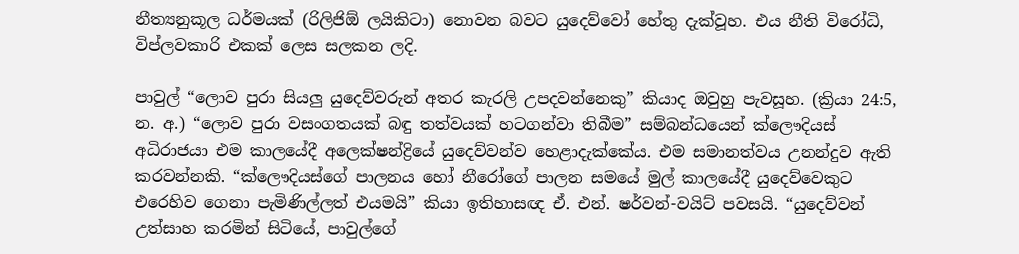නීත්‍යනුකූල ධර්මයක් (රිලිජිඕ ලයිකිටා) නොවන බවට යුදෙව්වෝ හේතු දැක්වූහ. එය නීති විරෝධි, විප්ලවකාරි එකක් ලෙස සලකන ලදි.

පාවුල් “ලොව පුරා සියලු යුදෙව්වරුන් අතර කැරලි උපදවන්නෙකු” කියාද ඔවුහු පැවසූහ. (ක්‍රියා 24:5, න. අ.) “ලොව පුරා වසංගතයක් බඳු තත්වයක් හටගන්වා තිබීම” සම්බන්ධයෙන් ක්ලෞදියස් අධිරාජයා එම කාලයේදී අලෙක්ෂන්ද්‍රියේ යුදෙව්වන්ව හෙළාදැක්කේය. එම සමානත්වය උනන්දුව ඇති කරවන්නකි. “ක්ලෞදියස්ගේ පාලනය හෝ නීරෝගේ පාලන සමයේ මුල් කාලයේදී යුදෙව්වෙකුට එරෙහිව ගෙනා පැමිණිල්ලත් එයමයි” කියා ඉතිහාසඥ ඒ. එන්. ෂර්වන්-වයිට් පවසයි. “යුදෙව්වන් උත්සාහ කරමින් සිටියේ, පාවුල්ගේ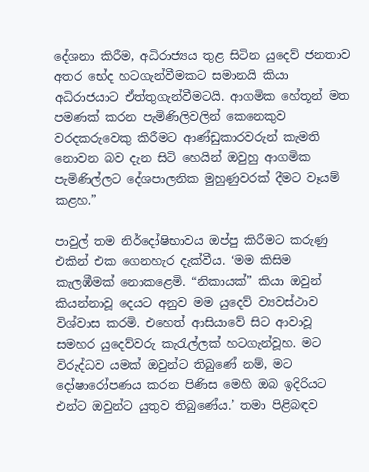දේශනා කිරීම, අධිරාජ්‍යය තුළ සිටින යුදෙව් ජනතාව අතර භේද හටගැන්වීමකට සමානයි කියා අධිරාජයාට ඒත්තුගැන්වීමටයි. ආගමික හේතූන් මත පමණක් කරන පැමිණිලිවලින් කෙනෙකුව වරදකරුවෙකු කිරීමට ආණ්ඩුකාරවරුන් කැමති නොවන බව දැන සිටි හෙයින් ඔවුහු ආගමික පැමිණිල්ලට දේශපාලනික මුහුණුවරක් දීමට වෑයම් කළහ.”

පාවුල් තම නිර්දෝෂිභාවය ඔප්පු කිරීමට කරුණු එකින් එක ගෙනහැර දැක්වීය. ‘මම කිසිම කැලඹීමක් නොකළෙමි. “නිකායක්” කියා ඔවුන් කියන්නාවූ දෙයට අනුව මම යුදෙව් ව්‍යවස්ථාව විශ්වාස කරමි. එහෙත් ආසියාවේ සිට ආවාවූ සමහර යුදෙව්වරු කැරැල්ලක් හටගැන්වූහ. මට විරුද්ධව යමක් ඔවුන්ට තිබුණේ නම්, මට දෝෂාරෝපණය කරන පිණිස මෙහි ඔබ ඉදිරියට එන්ට ඔවුන්ට යුතුව තිබුණේය.’ තමා පිළිබඳව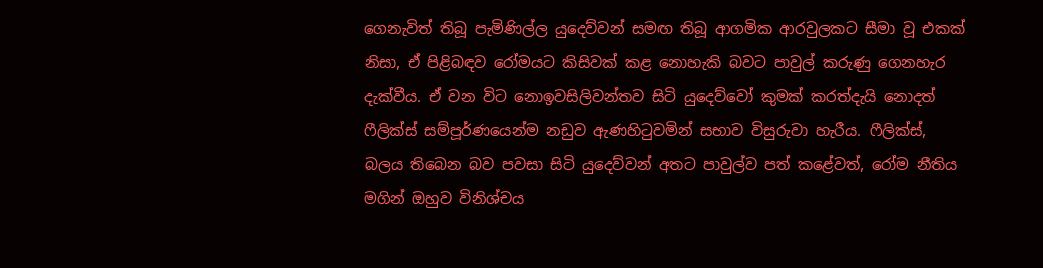ගෙනැවිත් තිබූ පැමිණිල්ල යුදෙව්වන් සමඟ තිබූ ආගමික ආරවුලකට සීමා වූ එකක් නිසා, ඒ පිළිබඳව රෝමයට කිසිවක් කළ නොහැකි බවට පාවුල් කරුණු ගෙනහැර දැක්වීය. ඒ වන විට නොඉවසිලිවන්තව සිටි යුදෙව්වෝ කුමක් කරත්දැයි නොදත් ෆීලික්ස් සම්පූර්ණයෙන්ම නඩුව ඇණහිටුවමින් සභාව විසුරුවා හැරීය. ෆීලික්ස්, බලය තිබෙන බව පවසා සිටි යුදෙව්වන් අතට පාවුල්ව පත් කළේවත්, රෝම නීතිය මගින් ඔහුව විනිශ්චය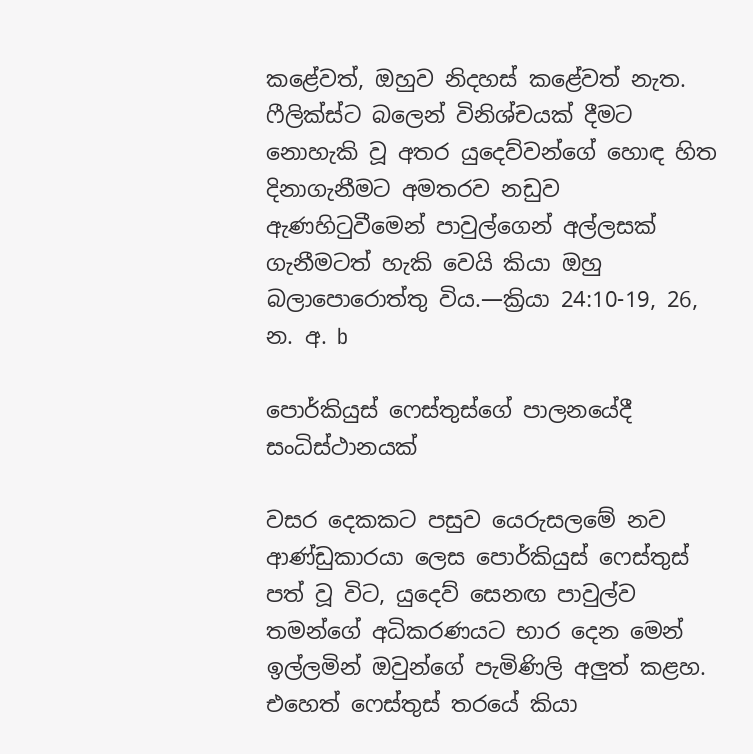කළේවත්, ඔහුව නිදහස් කළේවත් නැත. ෆීලික්ස්ට බලෙන් විනිශ්චයක් දීමට නොහැකි වූ අතර යුදෙව්වන්ගේ හොඳ හිත දිනාගැනීමට අමතරව නඩුව ඇණහිටුවීමෙන් පාවුල්ගෙන් අල්ලසක් ගැනීමටත් හැකි වෙයි කියා ඔහු බලාපොරොත්තු විය.—ක්‍රියා 24:10-19, 26, න. අ. b

පොර්කියුස් ෆෙස්තුස්ගේ පාලනයේදී සංධිස්ථානයක්

වසර දෙකකට පසුව යෙරුසලමේ නව ආණ්ඩුකාරයා ලෙස පොර්කියුස් ෆෙස්තුස් පත් වූ විට, යුදෙව් සෙනඟ පාවුල්ව තමන්ගේ අධිකරණයට භාර දෙන මෙන් ඉල්ලමින් ඔවුන්ගේ පැමිණිලි අලුත් කළහ. එහෙත් ෆෙස්තුස් තරයේ කියා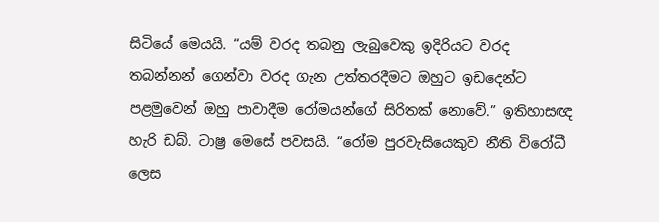සිටියේ මෙයයි. “යම් වරද තබනු ලැබුවෙකු ඉදිරියට වරද තබන්නන් ගෙන්වා වරද ගැන උත්තරදීමට ඔහුට ඉඩදෙන්ට පළමුවෙන් ඔහු පාවාදීම රෝමයන්ගේ සිරිතක් නොවේ.” ඉතිහාසඥ හැරි ඩබ්. ටාෂ්‍ර මෙසේ පවසයි. “රෝම පුරවැසියෙකුව නීති විරෝධී ලෙස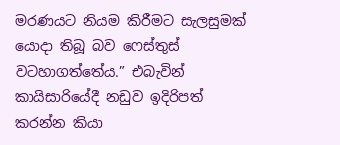මරණයට නියම කිරීමට සැලසුමක් යොදා තිබූ බව ෆෙස්තුස් වටහාගත්තේය.” එබැවින් කායිසාරියේදී නඩුව ඉදිරිපත් කරන්න කියා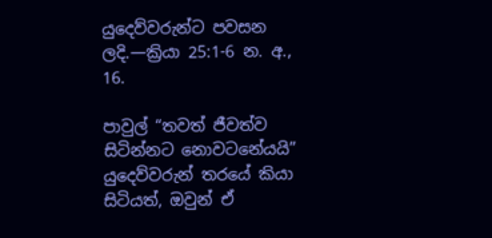යුදෙව්වරුන්ට පවසන ලදි.—ක්‍රියා 25:1-6 න. අ., 16.

පාවුල් “තවත් ජීවත්ව සිටින්නට නොවටනේයයි” යුදෙව්වරුන් තරයේ කියා සිටියත්, ඔවුන් ඒ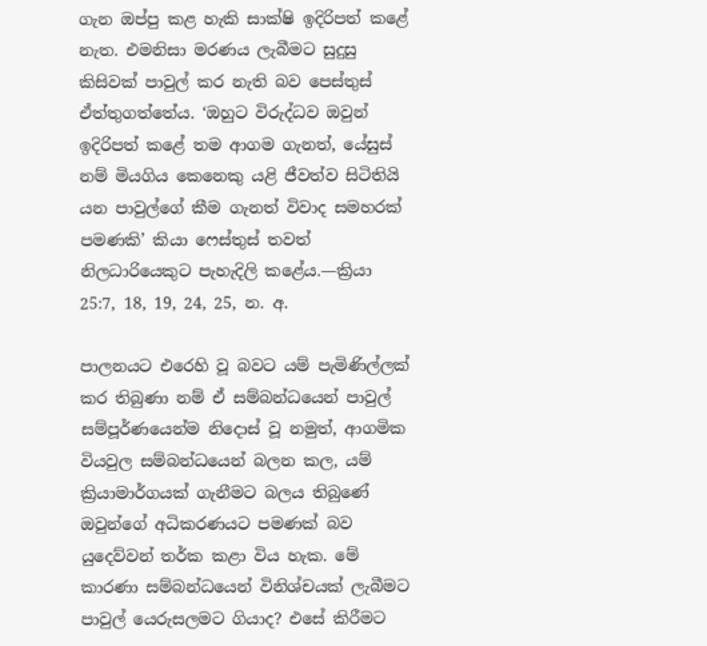ගැන ඔප්පු කළ හැකි සාක්ෂි ඉදිරිපත් කළේ නැත. එමනිසා මරණය ලැබීමට සුදුසු කිසිවක් පාවුල් කර නැති බව පෙස්තුස් ඒත්තුගත්තේය. ‘ඔහුට විරුද්ධව ඔවුන් ඉදිරිපත් කළේ තම ආගම ගැනත්, යේසුස් නම් මියගිය කෙනෙකු යළි ජීවත්ව සිටිතියි යන පාවුල්ගේ කීම ගැනත් විවාද සමහරක් පමණකි’ කියා ෆෙස්තුස් තවත් නිලධාරියෙකුට පැහැදිලි කළේය.—ක්‍රියා 25:7, 18, 19, 24, 25, න. අ.

පාලනයට එරෙහි වූ බවට යම් පැමිණිල්ලක් කර තිබුණා නම් ඒ සම්බන්ධයෙන් පාවුල් සම්පූර්ණයෙන්ම නිදොස් වූ නමුත්, ආගමික වියවුල සම්බන්ධයෙන් බලන කල, යම් ක්‍රියාමාර්ගයක් ගැනීමට බලය තිබුණේ ඔවුන්ගේ අධිකරණයට පමණක් බව යුදෙව්වන් තර්ක කළා විය හැක. මේ කාරණා සම්බන්ධයෙන් විනිශ්චයක් ලැබීමට පාවුල් යෙරුසලමට ගියාද? එසේ කිරීමට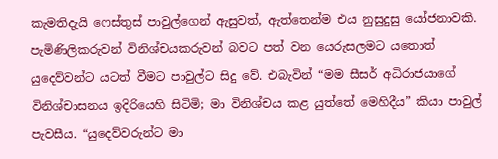කැමතිදැයි ෆෙස්තුස් පාවුල්ගෙන් ඇසුවත්, ඇත්තෙන්ම එය නුසුදුසු යෝජනාවකි. පැමිණිලිකරුවන් විනිශ්චයකරුවන් බවට පත් වන යෙරුසලමට යතොත් යුදෙව්වන්ට යටත් වීමට පාවුල්ට සිදු වේ. එබැවින් “මම සීසර් අධිරාජයාගේ විනිශ්චාසනය ඉදිරියෙහි සිටිමි; මා විනිශ්චය කළ යුත්තේ මෙහිදීය” කියා පාවුල් පැවසීය. “යුදෙව්වරුන්ට මා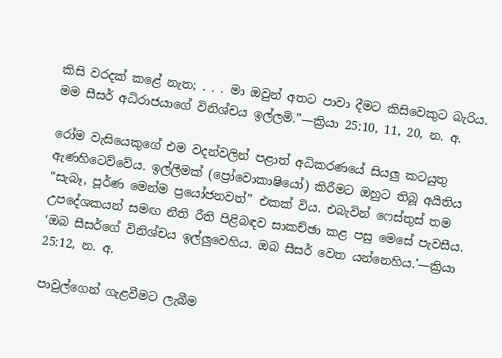කිසි වරදක් කළේ නැත; . . . මා ඔවුන් අතට පාවා දීමට කිසිවෙකුට බැරිය. මම සීසර් අධිරාජයාගේ විනිශ්චය ඉල්ලමි.”—ක්‍රියා 25:10, 11, 20, න. අ.

රෝම වැසියෙකුගේ එම වදන්වලින් පළාත් අධිකරණයේ සියලු කටයුතු ඇණහිටෙව්වේය. ඉල්ලීමක් (ප්‍රෝවොකාෂියෝ) කිරීමට ඔහුට තිබූ අයිතිය “සැබෑ, පූර්ණ මෙන්ම ප්‍රයෝජනවත්” එකක් විය. එබැවින් ෆෙස්තුස් තම උපදේශකයන් සමඟ නීති රීති පිළිබඳව සාකච්ඡා කළ පසු මෙසේ පැවසීය. ‘ඔබ සීසර්ගේ විනිශ්චය ඉල්ලුවෙහිය. ඔබ සීසර් වෙත යන්නෙහිය.’—ක්‍රියා 25:12, න. අ.

පාවුල්ගෙන් ගැළවීමට ලැබීම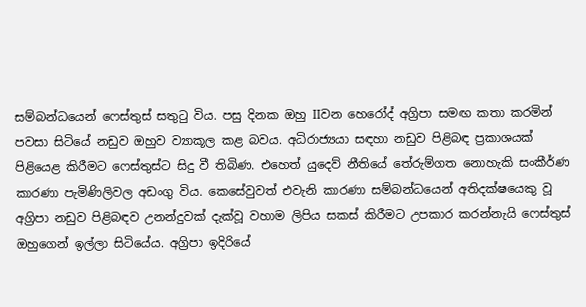සම්බන්ධයෙන් ෆෙස්තුස් සතුටු විය. පසු දිනක ඔහු IIවන හෙරෝද් අග්‍රිපා සමඟ කතා කරමින් පවසා සිටියේ නඩුව ඔහුව ව්‍යාකූල කළ බවය. අධිරාජ්‍යයා සඳහා නඩුව පිළිබඳ ප්‍රකාශයක් පිළියෙළ කිරීමට ෆෙස්තුස්ට සිදු වී තිබිණ. එහෙත් යුදෙව් නීතියේ තේරුම්ගත නොහැකි සංකීර්ණ කාරණා පැමිණිලිවල අඩංගු විය. කෙසේවුවත් එවැනි කාරණා සම්බන්ධයෙන් අතිදක්ෂයෙකු වූ අග්‍රිපා නඩුව පිළිබඳව උනන්දුවක් දැක්වූ වහාම ලිපිය සකස් කිරීමට උපකාර කරන්නැයි ෆෙස්තුස් ඔහුගෙන් ඉල්ලා සිටියේය. අග්‍රිපා ඉදිරියේ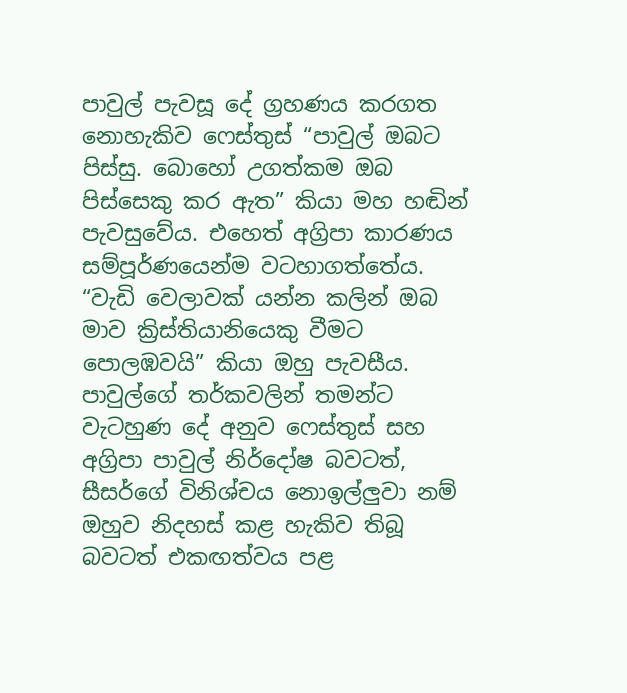පාවුල් පැවසූ දේ ග්‍රහණය කරගත නොහැකිව ෆෙස්තුස් “පාවුල් ඔබට පිස්සු. බොහෝ උගත්කම ඔබ පිස්සෙකු කර ඇත” කියා මහ හඬින් පැවසුවේය. එහෙත් අග්‍රිපා කාරණය සම්පූර්ණයෙන්ම වටහාගත්තේය. “වැඩි වෙලාවක් යන්න කලින් ඔබ මාව ක්‍රිස්තියානියෙකු වීමට පොලඹවයි” කියා ඔහු පැවසීය. පාවුල්ගේ තර්කවලින් තමන්ට වැටහුණ දේ අනුව ෆෙස්තුස් සහ අග්‍රිපා පාවුල් නිර්දෝෂ බවටත්, සීසර්ගේ විනිශ්චය නොඉල්ලුවා නම් ඔහුව නිදහස් කළ හැකිව තිබූ බවටත් එකඟත්වය පළ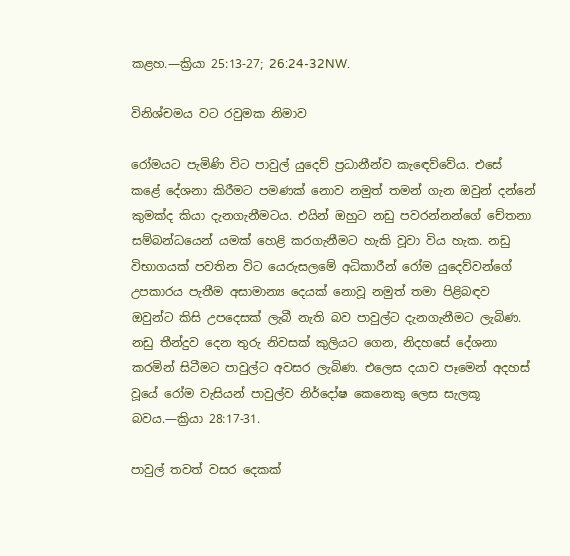කළහ.—ක්‍රියා 25:13-27; 26:24-32NW.

විනිශ්චමය වට රවුමක නිමාව

රෝමයට පැමිණි විට පාවුල් යුදෙව් ප්‍රධානීන්ව කැඳෙව්වේය. එසේ කළේ දේශනා කිරීමට පමණක් නොව නමුත් තමන් ගැන ඔවුන් දන්නේ කුමක්ද කියා දැනගැනීමටය. එයින් ඔහුට නඩු පවරන්නන්ගේ චේතනා සම්බන්ධයෙන් යමක් හෙළි කරගැනීමට හැකි වූවා විය හැක. නඩු විභාගයක් පවතින විට යෙරුසලමේ අධිකාරීන් රෝම යුදෙව්වන්ගේ උපකාරය පැතීම අසාමාන්‍ය දෙයක් නොවූ නමුත් තමා පිළිබඳව ඔවුන්ට කිසි උපදෙසක් ලැබී නැති බව පාවුල්ට දැනගැනීමට ලැබිණ. නඩු තීන්දුව දෙන තුරු නිවසක් කුලියට ගෙන, නිදහසේ දේශනා කරමින් සිටීමට පාවුල්ට අවසර ලැබිණ. එලෙස දයාව පෑමෙන් අදහස් වූයේ රෝම වැසියන් පාවුල්ව නිර්දෝෂ කෙනෙකු ලෙස සැලකූ බවය.—ක්‍රියා 28:17-31.

පාවුල් තවත් වසර දෙකක්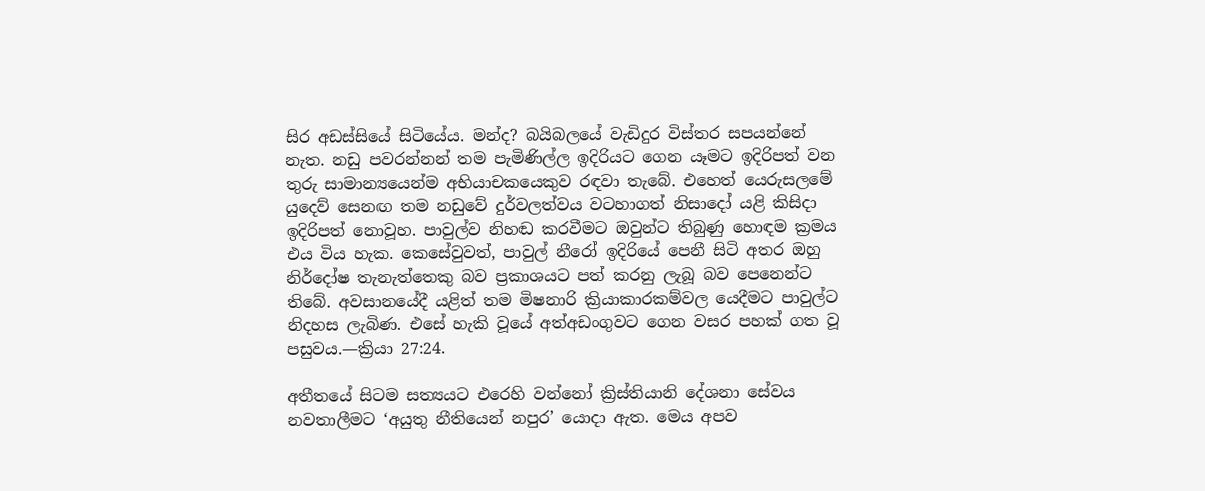සිර අඩස්සියේ සිටියේය. මන්ද? බයිබලයේ වැඩිදුර විස්තර සපයන්නේ නැත. නඩු පවරන්නන් තම පැමිණිල්ල ඉදිරියට ගෙන යෑමට ඉදිරිපත් වන තුරු සාමාන්‍යයෙන්ම අභියාචකයෙකුව රඳවා තැබේ. එහෙත් යෙරුසලමේ යුදෙව් සෙනඟ තම නඩුවේ දුර්වලත්වය වටහාගත් නිසාදෝ යළි කිසිදා ඉදිරිපත් නොවූහ. පාවුල්ව නිහඬ කරවීමට ඔවුන්ට තිබුණු හොඳම ක්‍රමය එය විය හැක. කෙසේවුවත්, පාවුල් නීරෝ ඉදිරියේ පෙනී සිටි අතර ඔහු නිර්දෝෂ තැනැත්තෙකු බව ප්‍රකාශයට පත් කරනු ලැබූ බව පෙනෙන්ට තිබේ. අවසානයේදී යළිත් තම මිෂනාරි ක්‍රියාකාරකම්වල යෙදීමට පාවුල්ට නිදහස ලැබිණ. එසේ හැකි වූයේ අත්අඩංගුවට ගෙන වසර පහක් ගත වූ පසුවය.—ක්‍රියා 27:24.

අතීතයේ සිටම සත්‍යයට එරෙහි වන්නෝ ක්‍රිස්තියානි දේශනා සේවය නවතාලීමට ‘අයුතු නීතියෙන් නපුර’ යොදා ඇත. මෙය අපව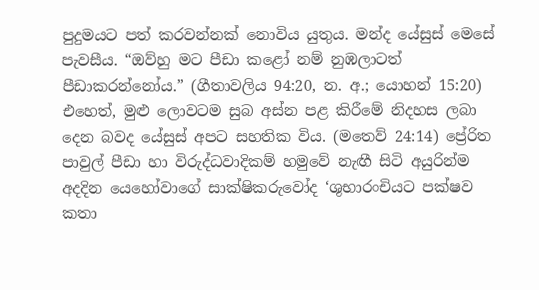පුදුමයට පත් කරවන්නක් නොවිය යුතුය. මන්ද යේසුස් මෙසේ පැවසීය. “ඔව්හු මට පීඩා කළෝ නම් නුඹලාටත් පීඩාකරන්නෝය.” (ගීතාවලිය 94:20, න. අ.; යොහන් 15:20) එහෙත්, මුළු ලොවටම සුබ අස්න පළ කිරීමේ නිදහස ලබා දෙන බවද යේසුස් අපට සහතික විය. (මතෙව් 24:14) ප්‍රේරිත පාවුල් පීඩා හා විරුද්ධවාදිකම් හමුවේ නැඟී සිටි අයුරින්ම අදදින යෙහෝවාගේ සාක්ෂිකරුවෝද ‘ශුභාරංචියට පක්ෂව කතා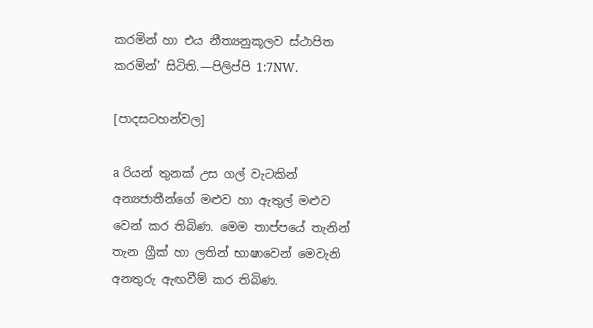කරමින් හා එය නීත්‍යනුකූලව ස්ථාපිත කරමින්’ සිටිති.—පිලිප්පි 1:7NW.

[පාදසටහන්වල]

a රියන් තුනක් උස ගල් වැටකින් අන්‍යජාතීන්ගේ මළුව හා ඇතුල් මළුව වෙන් කර තිබිණ. මෙම තාප්පයේ තැනින් තැන ග්‍රීක් හා ලතින් භාෂාවෙන් මෙවැනි අනතුරු ඇඟවීම් කර තිබිණ.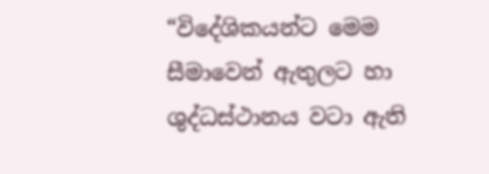“විදේශිකයන්ට මෙම සීමාවෙන් ඇතුලට හා ශුද්ධස්ථානය වටා ඇති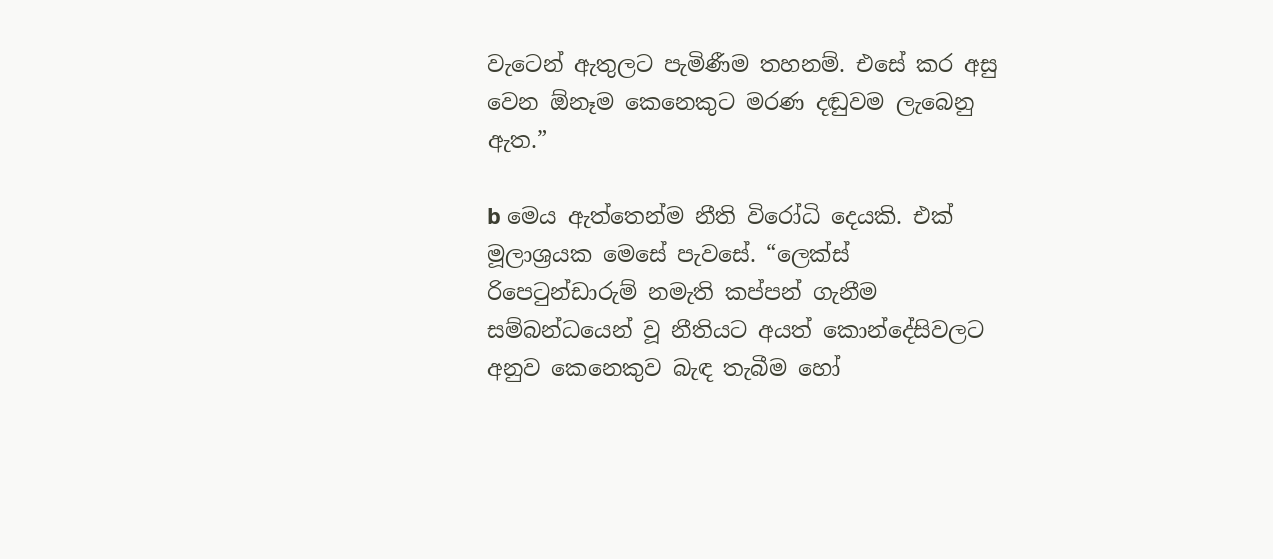වැටෙන් ඇතුලට පැමිණීම තහනම්. එසේ කර අසු වෙන ඕනෑම කෙනෙකුට මරණ දඬුවම ලැබෙනු ඇත.”

b මෙය ඇත්තෙන්ම නීති විරෝධි දෙයකි. එක් මූලාශ්‍රයක මෙසේ පැවසේ. “ලෙක්ස් රිපෙටුන්ඩාරුම් නමැති කප්පන් ගැනීම සම්බන්ධයෙන් වූ නීතියට අයත් කොන්දේසිවලට අනුව කෙනෙකුව බැඳ තැබීම හෝ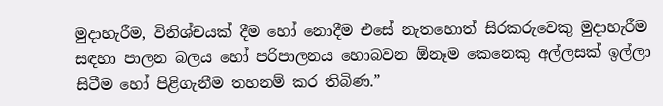මුදාහැරීම, විනිශ්චයක් දීම හෝ නොදීම එසේ නැතහොත් සිරකරුවෙකු මුදාහැරීම සඳහා පාලන බලය හෝ පරිපාලනය හොබවන ඕනෑම කෙනෙකු අල්ලසක් ඉල්ලා සිටීම හෝ පිළිගැනීම තහනම් කර තිබිණ.”